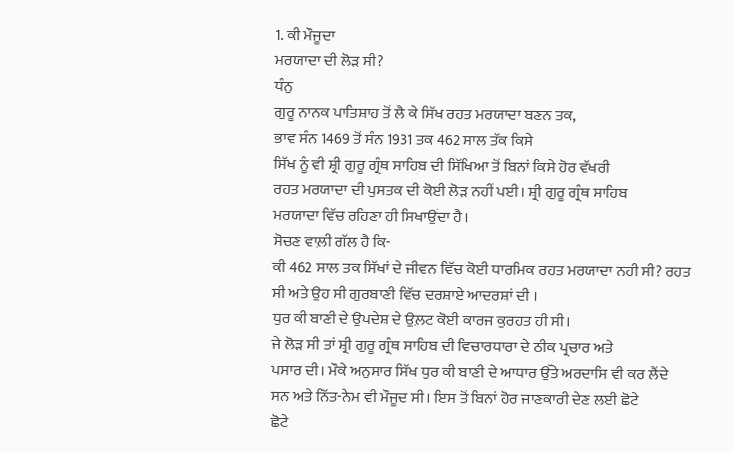1. ਕੀ ਮੌਜੂਦਾ
ਮਰਯਾਦਾ ਦੀ ਲੋੜ ਸੀ?
ਧੰਨੁ
ਗੁਰੂ ਨਾਨਕ ਪਾਤਿਸ਼ਾਹ ਤੋਂ ਲੈ ਕੇ ਸਿੱਖ ਰਹਤ ਮਰਯਾਦਾ ਬਣਨ ਤਕ,
ਭਾਵ ਸੰਨ 1469 ਤੋਂ ਸੰਨ 1931 ਤਕ 462 ਸਾਲ ਤੱਕ ਕਿਸੇ
ਸਿੱਖ ਨੂੰ ਵੀ ਸ਼੍ਰੀ ਗੁਰੂ ਗ੍ਰੰਥ ਸਾਹਿਬ ਦੀ ਸਿੱਖਿਆ ਤੋਂ ਬਿਨਾਂ ਕਿਸੇ ਹੋਰ ਵੱਖਰੀ
ਰਹਤ ਮਰਯਾਦਾ ਦੀ ਪੁਸਤਕ ਦੀ ਕੋਈ ਲੋੜ ਨਹੀਂ ਪਈ। ਸ਼੍ਰੀ ਗੁਰੂ ਗ੍ਰੰਥ ਸਾਹਿਬ
ਮਰਯਾਦਾ ਵਿੱਚ ਰਹਿਣਾ ਹੀ ਸਿਖਾਉਂਦਾ ਹੈ।
ਸੋਚਣ ਵਾਲ਼ੀ ਗੱਲ ਹੈ ਕਿ-
ਕੀ 462 ਸਾਲ ਤਕ ਸਿੱਖਾਂ ਦੇ ਜੀਵਨ ਵਿੱਚ ਕੋਈ ਧਾਰਮਿਕ ਰਹਤ ਮਰਯਾਦਾ ਨਹੀ ਸੀ? ਰਹਤ
ਸੀ ਅਤੇ ਉਹ ਸੀ ਗੁਰਬਾਣੀ ਵਿੱਚ ਦਰਸ਼ਾਏ ਆਦਰਸ਼ਾਂ ਦੀ ।
ਧੁਰ ਕੀ ਬਾਣੀ ਦੇ ਉਪਦੇਸ਼ ਦੇ ਉਲ਼ਟ ਕੋਈ ਕਾਰਜ ਕੁਰਹਤ ਹੀ ਸੀ।
ਜੇ ਲੋੜ ਸੀ ਤਾਂ ਸ਼੍ਰੀ ਗੁਰੂ ਗ੍ਰੰਥ ਸਾਹਿਬ ਦੀ ਵਿਚਾਰਧਾਰਾ ਦੇ ਠੀਕ ਪ੍ਰਚਾਰ ਅਤੇ
ਪਸਾਰ ਦੀ। ਮੌਕੇ ਅਨੁਸਾਰ ਸਿੱਖ ਧੁਰ ਕੀ ਬਾਣੀ ਦੇ ਆਧਾਰ ਉੱਤੇ ਅਰਦਾਸਿ ਵੀ ਕਰ ਲੈਂਦੇ
ਸਨ ਅਤੇ ਨਿੱਤ-ਨੇਮ ਵੀ ਮੌਜੂਦ ਸੀ। ਇਸ ਤੋਂ ਬਿਨਾਂ ਹੋਰ ਜਾਣਕਾਰੀ ਦੇਣ ਲਈ ਛੋਟੇ
ਛੋਟੇ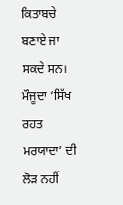ਕਿਤਾਬਚੇ ਬਣਾਏ ਜਾ ਸਕਦੇ ਸਨ। ਮੌਜੂਦਾ ‘ਸਿੱਖ ਰਹਤ ਮਰਯਾਦਾ’ ਦੀ ਲੋੜ ਨਹੀਂ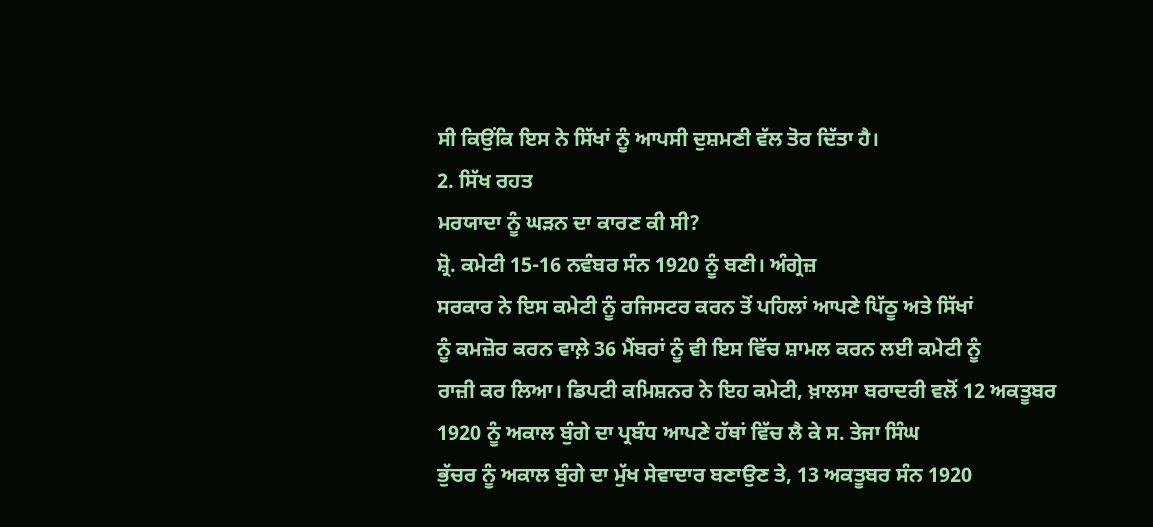ਸੀ ਕਿਉਂਕਿ ਇਸ ਨੇ ਸਿੱਖਾਂ ਨੂੰ ਆਪਸੀ ਦੁਸ਼ਮਣੀ ਵੱਲ ਤੋਰ ਦਿੱਤਾ ਹੈ।
2. ਸਿੱਖ ਰਹਤ
ਮਰਯਾਦਾ ਨੂੰ ਘੜਨ ਦਾ ਕਾਰਣ ਕੀ ਸੀ?
ਸ਼੍ਰੋ. ਕਮੇਟੀ 15-16 ਨਵੰਬਰ ਸੰਨ 1920 ਨੂੰ ਬਣੀ। ਅੰਗ੍ਰੇਜ਼
ਸਰਕਾਰ ਨੇ ਇਸ ਕਮੇਟੀ ਨੂੰ ਰਜਿਸਟਰ ਕਰਨ ਤੋਂ ਪਹਿਲਾਂ ਆਪਣੇ ਪਿੱਠੂ ਅਤੇ ਸਿੱਖਾਂ
ਨੂੰ ਕਮਜ਼ੋਰ ਕਰਨ ਵਾਲ਼ੇ 36 ਮੈਂਬਰਾਂ ਨੂੰ ਵੀ ਇਸ ਵਿੱਚ ਸ਼ਾਮਲ ਕਰਨ ਲਈ ਕਮੇਟੀ ਨੂੰ
ਰਾਜ਼ੀ ਕਰ ਲਿਆ। ਡਿਪਟੀ ਕਮਿਸ਼ਨਰ ਨੇ ਇਹ ਕਮੇਟੀ, ਖ਼ਾਲਸਾ ਬਰਾਦਰੀ ਵਲੋਂ 12 ਅਕਤੂਬਰ
1920 ਨੂੰ ਅਕਾਲ ਬੁੰਗੇ ਦਾ ਪ੍ਰਬੰਧ ਆਪਣੇ ਹੱਥਾਂ ਵਿੱਚ ਲੈ ਕੇ ਸ. ਤੇਜਾ ਸਿੰਘ
ਭੁੱਚਰ ਨੂੰ ਅਕਾਲ ਬੁੰਗੇ ਦਾ ਮੁੱਖ ਸੇਵਾਦਾਰ ਬਣਾਉਣ ਤੇ, 13 ਅਕਤੂਬਰ ਸੰਨ 1920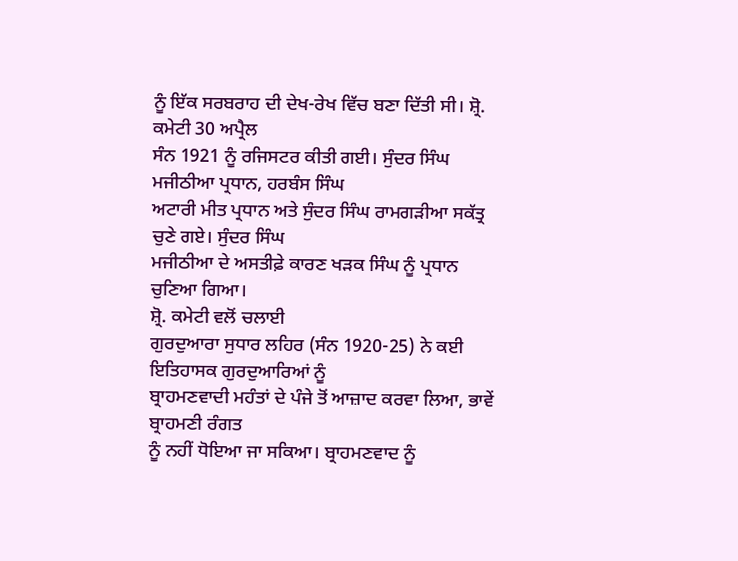ਨੂੰ ਇੱਕ ਸਰਬਰਾਹ ਦੀ ਦੇਖ-ਰੇਖ ਵਿੱਚ ਬਣਾ ਦਿੱਤੀ ਸੀ। ਸ਼੍ਰੋ. ਕਮੇਟੀ 30 ਅਪ੍ਰੈਲ
ਸੰਨ 1921 ਨੂੰ ਰਜਿਸਟਰ ਕੀਤੀ ਗਈ। ਸੁੰਦਰ ਸਿੰਘ ਮਜੀਠੀਆ ਪ੍ਰਧਾਨ, ਹਰਬੰਸ ਸਿੰਘ
ਅਟਾਰੀ ਮੀਤ ਪ੍ਰਧਾਨ ਅਤੇ ਸੁੰਦਰ ਸਿੰਘ ਰਾਮਗੜੀਆ ਸਕੱਤ੍ਰ ਚੁਣੇ ਗਏ। ਸੁੰਦਰ ਸਿੰਘ
ਮਜੀਠੀਆ ਦੇ ਅਸਤੀਫ਼ੇ ਕਾਰਣ ਖੜਕ ਸਿੰਘ ਨੂੰ ਪ੍ਰਧਾਨ ਚੁਣਿਆ ਗਿਆ।
ਸ਼੍ਰੋ. ਕਮੇਟੀ ਵਲੋਂ ਚਲਾਈ
ਗੁਰਦੁਆਰਾ ਸੁਧਾਰ ਲਹਿਰ (ਸੰਨ 1920-25) ਨੇ ਕਈ ਇਤਿਹਾਸਕ ਗੁਰਦੁਆਰਿਆਂ ਨੂੰ
ਬ੍ਰਾਹਮਣਵਾਦੀ ਮਹੰਤਾਂ ਦੇ ਪੰਜੇ ਤੋਂ ਆਜ਼ਾਦ ਕਰਵਾ ਲਿਆ, ਭਾਵੇਂ ਬ੍ਰਾਹਮਣੀ ਰੰਗਤ
ਨੂੰ ਨਹੀਂ ਧੋਇਆ ਜਾ ਸਕਿਆ। ਬ੍ਰਾਹਮਣਵਾਦ ਨੂੰ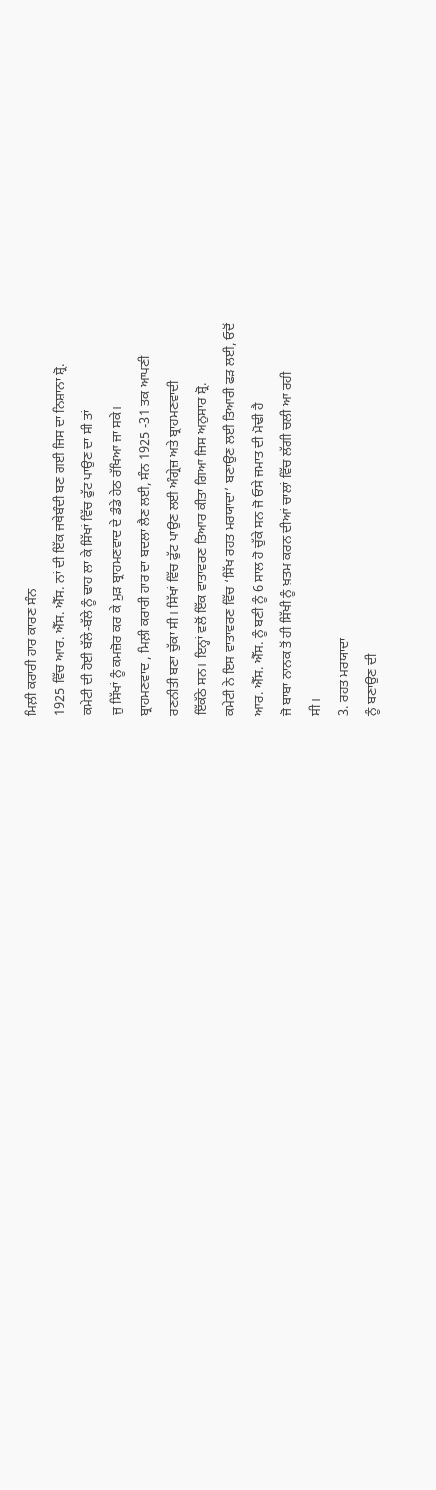ਮਿਲ਼ੀ ਕਰਾਰੀ ਹਾਰ ਕਾਰਣ ਸੰਨ
1925 ਵਿੱਚ ਆਰ. ਐੱਸ. ਐੱਸ. ਨਾਂ ਦੀ ਇੱਕ ਜਥੇਬੰਦੀ ਬਣ ਗਈ ਜਿਸ ਦਾ ਨਿਸ਼ਾਨਾ ਸ਼੍ਰੋ.
ਕਮੇਟੀ ਦੀ ਹੋਈ ਬੱਲੇ-ਬੱਲੇ ਨੂੰ ਢਾਹ ਲਾ ਕੇ ਸਿੱਖਾਂ ਵਿੱਚ ਫੁੱਟ ਪਾਉਣ ਦਾ ਸੀ ਤਾਂ
ਜੁ ਸਿੱਖਾਂ ਨੂੰ ਕਮਜ਼ੋਰ ਕਰ ਕੇ ਮੁੜ ਬ੍ਰਾਹਮਣਵਾਦ ਦੇ ਡੰਡੇ ਹੇਠ ਰੱਖਿਆ ਜਾ ਸਕੇ।
ਬ੍ਰਾਹਮਣਵਾਦ , ਮਿਲ਼ੀ ਕਰਾਰੀ ਹਾਰ ਦਾ ਬਦਲਾ ਲੈਣ ਲਈ, ਸੰਨ 1925 -31 ਤਕ ਆਪਣੀ
ਰਣਨੀਤੀ ਬਣਾ ਚੁੱਕਾ ਸੀ। ਸਿੱਖਾਂ ਵਿੱਚ ਫੁੱਟ ਪਾਉਣ ਲਈ ਅੰਗ੍ਰੇਜ਼ ਅਤੇ ਬ੍ਰਾਹਮਣਵਾਦੀ
ਇੱਕੱਠੇ ਸਨ। ਇਨ੍ਹਾਂ ਵਲੋਂ ਇੱਕ ਵਾਤਾਵਰਣ ਤਿਆਰ ਕੀਤਾ ਗਿਆ ਜਿਸ ਅਨੁਸਾਰ ਸ਼੍ਰੋ.
ਕਮੇਟੀ ਨੇ ਇਸ ਵਾਤਾਵਰਣ ਵਿੱਚ ‘ਸਿੱਖ ਰਹਤ ਮਰਯਾਦਾ’ ਬਣਾਉਣ ਲਈ ਤਿਆਰੀ ਫੜ ਲਈ, ਓਦੋਂ
ਆਰ. ਐੱਸ. ਐੱਸ. ਨੂੰ ਬਣੀ ਨੂੰ 6 ਸਾਲ ਹੋ ਚੁੱਕੇ ਸਨ ਜੋ ਓਸੇ ਜਮਾਤ ਦੀ ਮੋਢੀ ਹੈ
ਜੋ ਬਾਬਾ ਨਾਨਕ ਤੋਂ ਹੀ ਸਿੱਖੀ ਨੂੰ ਖ਼ਤਮ ਕਰਨ ਦੀਆਂ ਚਾਲਾਂ ਵਿੱਚ ਲੱਗੀ ਚਲੀ ਆ ਰਹੀ
ਸੀ।
3. ਰਹਤ ਮਰਯਾਦਾ
ਨੂੰ ਬਣਾਉਣ ਦੀ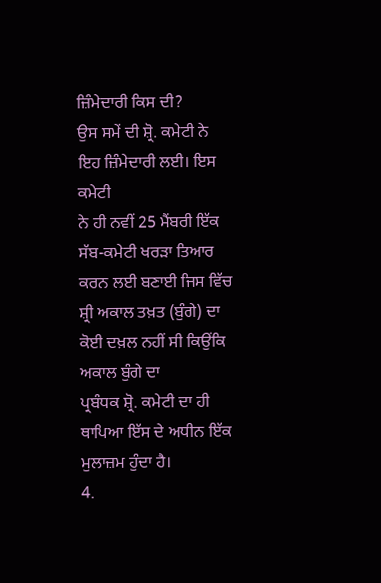ਜ਼ਿੰਮੇਦਾਰੀ ਕਿਸ ਦੀ?
ਉਸ ਸਮੇਂ ਦੀ ਸ਼੍ਰੋ. ਕਮੇਟੀ ਨੇ ਇਹ ਜ਼ਿੰਮੇਦਾਰੀ ਲਈ। ਇਸ ਕਮੇਟੀ
ਨੇ ਹੀ ਨਵੀਂ 25 ਮੈਂਬਰੀ ਇੱਕ ਸੱਬ-ਕਮੇਟੀ ਖਰੜਾ ਤਿਆਰ ਕਰਨ ਲਈ ਬਣਾਈ ਜਿਸ ਵਿੱਚ
ਸ਼੍ਰੀ ਅਕਾਲ ਤਖ਼ਤ (ਬੁੰਗੇ) ਦਾ ਕੋਈ ਦਖ਼ਲ ਨਹੀਂ ਸੀ ਕਿਉਂਕਿ ਅਕਾਲ ਬੁੰਗੇ ਦਾ
ਪ੍ਰਬੰਧਕ ਸ਼੍ਰੋ. ਕਮੇਟੀ ਦਾ ਹੀ ਥਾਪਿਆ ਇੱਸ ਦੇ ਅਧੀਨ ਇੱਕ ਮੁਲਾਜ਼ਮ ਹੁੰਦਾ ਹੈ।
4.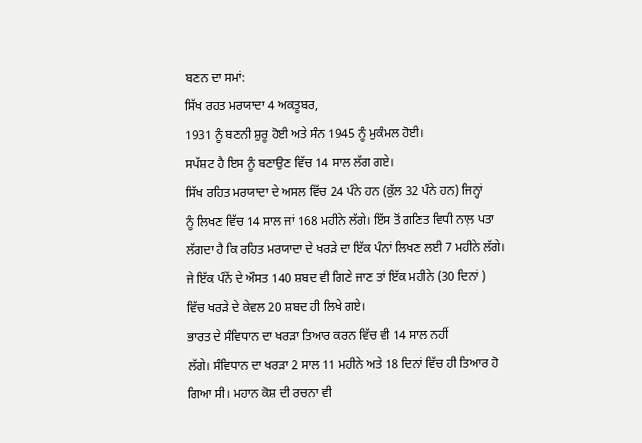ਬਣਨ ਦਾ ਸਮਾਂ:
ਸਿੱਖ ਰਹਤ ਮਰਯਾਦਾ 4 ਅਕਤੂਬਰ,
1931 ਨੂੰ ਬਣਨੀ ਸ਼ੁਰੂ ਹੋਈ ਅਤੇ ਸੰਨ 1945 ਨੂੰ ਮੁਕੰਮਲ ਹੋਈ।
ਸਪੱਸ਼ਟ ਹੈ ਇਸ ਨੂੰ ਬਣਾਉਣ ਵਿੱਚ 14 ਸਾਲ ਲੱਗ ਗਏ।
ਸਿੱਖ ਰਹਿਤ ਮਰਯਾਦਾ ਦੇ ਅਸਲ ਵਿੱਚ 24 ਪੰਨੇ ਹਨ (ਕੁੱਲ 32 ਪੰਨੇ ਹਨ) ਜਿਨ੍ਹਾਂ
ਨੂੰ ਲਿਖਣ ਵਿੱਚ 14 ਸਾਲ ਜਾਂ 168 ਮਹੀਨੇ ਲੱਗੇ। ਇੱਸ ਤੋਂ ਗਣਿਤ ਵਿਧੀ ਨਾਲ਼ ਪਤਾ
ਲੱਗਦਾ ਹੈ ਕਿ ਰਹਿਤ ਮਰਯਾਦਾ ਦੇ ਖਰੜੇ ਦਾ ਇੱਕ ਪੰਨਾਂ ਲਿਖਣ ਲਈ 7 ਮਹੀਨੇ ਲੱਗੇ।
ਜੇ ਇੱਕ ਪੰਨੇਂ ਦੇ ਔਸਤ 140 ਸ਼ਬਦ ਵੀ ਗਿਣੇ ਜਾਣ ਤਾਂ ਇੱਕ ਮਹੀਨੇ (30 ਦਿਨਾਂ )
ਵਿੱਚ ਖਰੜੇ ਦੇ ਕੇਵਲ 20 ਸ਼ਬਦ ਹੀ ਲਿਖੇ ਗਏ।
ਭਾਰਤ ਦੇ ਸੰਵਿਧਾਨ ਦਾ ਖਰੜਾ ਤਿਆਰ ਕਰਨ ਵਿੱਚ ਵੀ 14 ਸਾਲ ਨਹੀਂ
ਲੱਗੇ। ਸੰਵਿਧਾਨ ਦਾ ਖਰੜਾ 2 ਸਾਲ 11 ਮਹੀਨੇ ਅਤੇ 18 ਦਿਨਾਂ ਵਿੱਚ ਹੀ ਤਿਆਰ ਹੋ
ਗਿਆ ਸੀ। ਮਹਾਨ ਕੋਸ਼ ਦੀ ਰਚਨਾ ਵੀ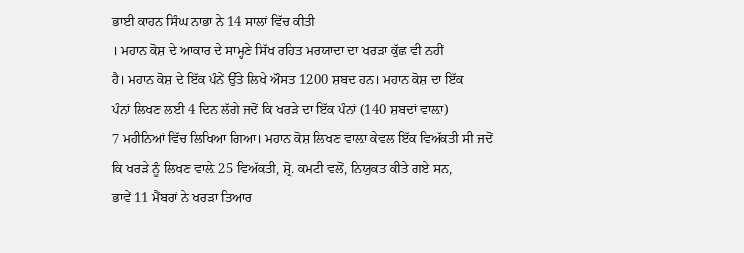ਭਾਈ ਕਾਹਨ ਸਿੰਘ ਨਾਭਾ ਨੇ 14 ਸਾਲਾਂ ਵਿੱਚ ਕੀਤੀ
। ਮਹਾਨ ਕੋਸ਼ ਦੇ ਆਕਾਰ ਦੇ ਸਾਮ੍ਹਣੇ ਸਿੱਖ ਰਹਿਤ ਮਰਯਾਦਾ ਦਾ ਖਰੜਾ ਕੁੱਛ ਵੀ ਨਹੀਂ
ਹੈ। ਮਹਾਨ ਕੋਸ਼ ਦੇ ਇੱਕ ਪੰਨੇਂ ਉੱਤੇ ਲਿਖੇ ਔਸਤ 1200 ਸ਼ਬਦ ਹਨ। ਮਹਾਨ ਕੋਸ਼ ਦਾ ਇੱਕ
ਪੰਨਾਂ ਲਿਖਣ ਲਈ 4 ਦਿਨ ਲੱਗੇ ਜਦੋਂ ਕਿ ਖਰੜੇ ਦਾ ਇੱਕ ਪੰਨਾਂ (140 ਸ਼ਬਦਾਂ ਵਾਲ਼ਾ)
7 ਮਹੀਨਿਆਂ ਵਿੱਚ ਲਿਖਿਆ ਗਿਆ। ਮਹਾਨ ਕੋਸ਼ ਲਿਖਣ ਵਾਲ਼ਾ ਕੇਵਲ ਇੱਕ ਵਿਅੱਕਤੀ ਸੀ ਜਦੋਂ
ਕਿ ਖਰੜੇ ਨੂੰ ਲਿਖਣ ਵਾਲ਼ੇ 25 ਵਿਅੱਕਤੀ, ਸ਼੍ਰੋ. ਕਮਟੀ ਵਲੋਂ, ਨਿਯੁਕਤ ਕੀਤੇ ਗਏ ਸਨ,
ਭਾਵੇਂ 11 ਮੈਂਬਰਾਂ ਨੇ ਖਰੜਾ ਤਿਆਰ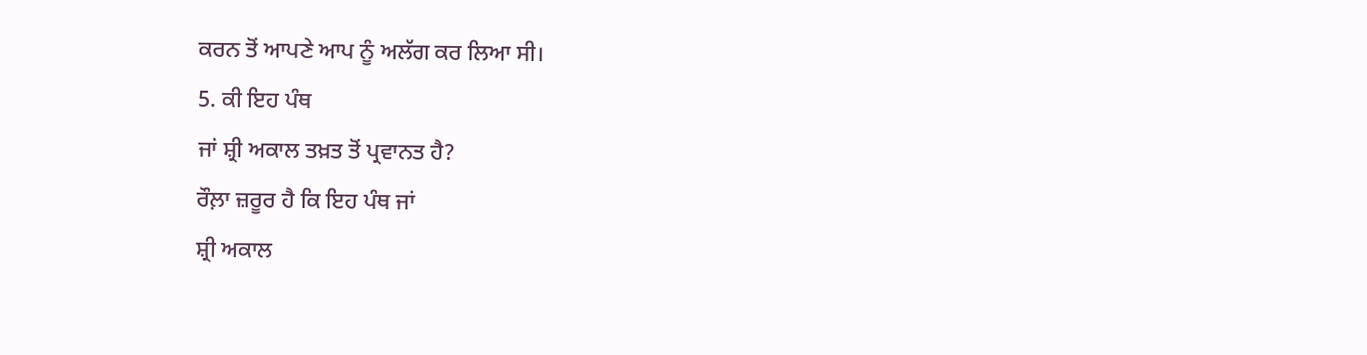ਕਰਨ ਤੋਂ ਆਪਣੇ ਆਪ ਨੂੰ ਅਲੱਗ ਕਰ ਲਿਆ ਸੀ।
5. ਕੀ ਇਹ ਪੰਥ
ਜਾਂ ਸ਼੍ਰੀ ਅਕਾਲ ਤਖ਼ਤ ਤੋਂ ਪ੍ਰਵਾਨਤ ਹੈ?
ਰੌਲ਼ਾ ਜ਼ਰੂਰ ਹੈ ਕਿ ਇਹ ਪੰਥ ਜਾਂ
ਸ਼੍ਰੀ ਅਕਾਲ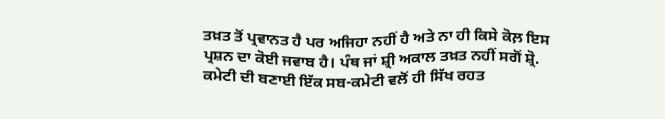ਤਖ਼ਤ ਤੋਂ ਪ੍ਰਵਾਨਤ ਹੈ ਪਰ ਅਜਿਹਾ ਨਹੀਂ ਹੈ ਅਤੇ ਨਾ ਹੀ ਕਿਸੇ ਕੋਲ਼ ਇਸ
ਪ੍ਰਸ਼ਨ ਦਾ ਕੋਈ ਜਵਾਬ ਹੈ। ਪੰਥ ਜਾਂ ਸ਼੍ਰੀ ਅਕਾਲ ਤਖ਼ਤ ਨਹੀਂ ਸਗੋਂ ਸ਼੍ਰੋ.
ਕਮੇਟੀ ਦੀ ਬਣਾਈ ਇੱਕ ਸਬ-ਕਮੇਟੀ ਵਲੋਂ ਹੀ ਸਿੱਖ ਰਹਤ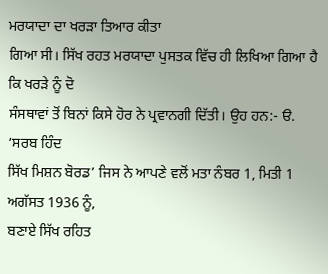ਮਰਯਾਦਾ ਦਾ ਖਰੜਾ ਤਿਆਰ ਕੀਤਾ
ਗਿਆ ਸੀ। ਸਿੱਖ ਰਹਤ ਮਰਯਾਦਾ ਪੁਸਤਕ ਵਿੱਚ ਹੀ ਲਿਖਿਆ ਗਿਆ ਹੈ ਕਿ ਖਰੜੇ ਨੂੰ ਦੋ
ਸੰਸਥਾਵਾਂ ਤੋਂ ਬਿਨਾਂ ਕਿਸੇ ਹੋਰ ਨੇ ਪ੍ਰਵਾਨਗੀ ਦਿੱਤੀ। ਉਹ ਹਨ:- ੳ. ‘ਸਰਬ ਹਿੰਦ
ਸਿੱਖ ਮਿਸ਼ਨ ਬੋਰਡ’ ਜਿਸ ਨੇ ਆਪਣੇ ਵਲੋਂ ਮਤਾ ਨੰਬਰ 1, ਮਿਤੀ 1 ਅਗੱਸਤ 1936 ਨੂੰ,
ਬਣਾਏ ਸਿੱਖ ਰਹਿਤ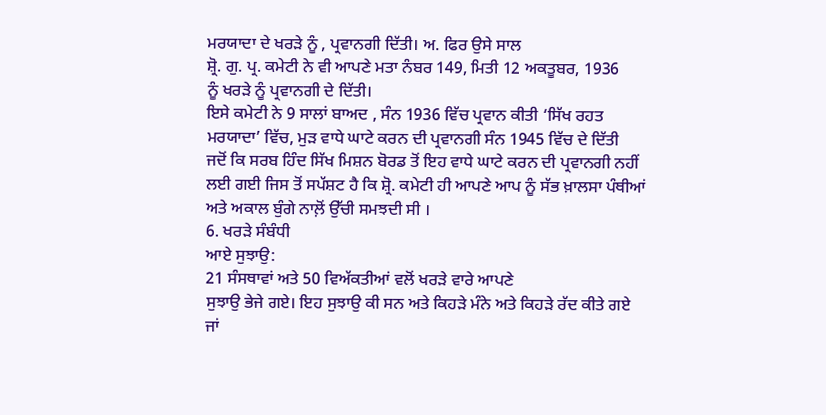ਮਰਯਾਦਾ ਦੇ ਖਰੜੇ ਨੂੰ , ਪ੍ਰਵਾਨਗੀ ਦਿੱਤੀ। ਅ. ਫਿਰ ਉਸੇ ਸਾਲ
ਸ਼੍ਰੋ. ਗੁ. ਪ੍ਰ. ਕਮੇਟੀ ਨੇ ਵੀ ਆਪਣੇ ਮਤਾ ਨੰਬਰ 149, ਮਿਤੀ 12 ਅਕਤੂਬਰ, 1936
ਨੂੰ ਖਰੜੇ ਨੂੰ ਪ੍ਰਵਾਨਗੀ ਦੇ ਦਿੱਤੀ।
ਇਸੇ ਕਮੇਟੀ ਨੇ 9 ਸਾਲਾਂ ਬਾਅਦ , ਸੰਨ 1936 ਵਿੱਚ ਪ੍ਰਵਾਨ ਕੀਤੀ ‘ਸਿੱਖ ਰਹਤ
ਮਰਯਾਦਾ’ ਵਿੱਚ, ਮੁੜ ਵਾਧੇ ਘਾਟੇ ਕਰਨ ਦੀ ਪ੍ਰਵਾਨਗੀ ਸੰਨ 1945 ਵਿੱਚ ਦੇ ਦਿੱਤੀ
ਜਦੋਂ ਕਿ ਸਰਬ ਹਿੰਦ ਸਿੱਖ ਮਿਸ਼ਨ ਬੋਰਡ ਤੋਂ ਇਹ ਵਾਧੇ ਘਾਟੇ ਕਰਨ ਦੀ ਪ੍ਰਵਾਨਗੀ ਨਹੀਂ
ਲਈ ਗਈ ਜਿਸ ਤੋਂ ਸਪੱਸ਼ਟ ਹੈ ਕਿ ਸ਼੍ਰੋ. ਕਮੇਟੀ ਹੀ ਆਪਣੇ ਆਪ ਨੂੰ ਸੱਭ ਖ਼ਾਲਸਾ ਪੰਥੀਆਂ
ਅਤੇ ਅਕਾਲ ਬੁੰਗੇ ਨਾਲ਼ੋਂ ਉੱਚੀ ਸਮਝਦੀ ਸੀ ।
6. ਖਰੜੇ ਸੰਬੰਧੀ
ਆਏ ਸੁਝਾਉ:
21 ਸੰਸਥਾਵਾਂ ਅਤੇ 50 ਵਿਅੱਕਤੀਆਂ ਵਲੋਂ ਖਰੜੇ ਵਾਰੇ ਆਪਣੇ
ਸੁਝਾਉ ਭੇਜੇ ਗਏ। ਇਹ ਸੁਝਾਉ ਕੀ ਸਨ ਅਤੇ ਕਿਹੜੇ ਮੰਨੇ ਅਤੇ ਕਿਹੜੇ ਰੱਦ ਕੀਤੇ ਗਏ
ਜਾਂ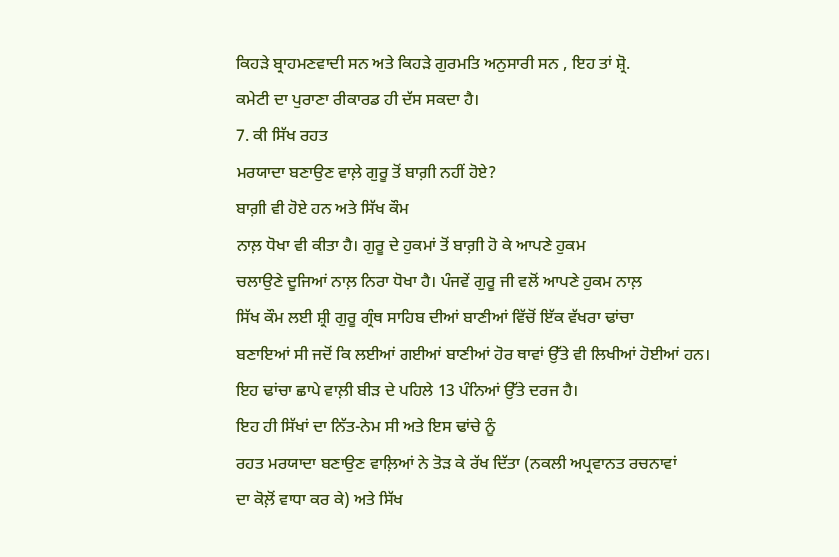ਕਿਹੜੇ ਬ੍ਰਾਹਮਣਵਾਦੀ ਸਨ ਅਤੇ ਕਿਹੜੇ ਗੁਰਮਤਿ ਅਨੁਸਾਰੀ ਸਨ , ਇਹ ਤਾਂ ਸ਼੍ਰੋ.
ਕਮੇਟੀ ਦਾ ਪੁਰਾਣਾ ਰੀਕਾਰਡ ਹੀ ਦੱਸ ਸਕਦਾ ਹੈ।
7. ਕੀ ਸਿੱਖ ਰਹਤ
ਮਰਯਾਦਾ ਬਣਾਉਣ ਵਾਲ਼ੇ ਗੁਰੂ ਤੋਂ ਬਾਗ਼ੀ ਨਹੀਂ ਹੋਏ?
ਬਾਗ਼ੀ ਵੀ ਹੋਏ ਹਨ ਅਤੇ ਸਿੱਖ ਕੌਮ
ਨਾਲ਼ ਧੋਖਾ ਵੀ ਕੀਤਾ ਹੈ। ਗੁਰੂ ਦੇ ਹੁਕਮਾਂ ਤੋਂ ਬਾਗ਼ੀ ਹੋ ਕੇ ਆਪਣੇ ਹੁਕਮ
ਚਲਾਉਣੇ ਦੂਜਿਆਂ ਨਾਲ਼ ਨਿਰਾ ਧੋਖਾ ਹੈ। ਪੰਜਵੇਂ ਗੁਰੂ ਜੀ ਵਲੋਂ ਆਪਣੇ ਹੁਕਮ ਨਾਲ਼
ਸਿੱਖ ਕੌਮ ਲਈ ਸ਼੍ਰੀ ਗੁਰੂ ਗ੍ਰੰਥ ਸਾਹਿਬ ਦੀਆਂ ਬਾਣੀਆਂ ਵਿੱਚੋਂ ਇੱਕ ਵੱਖਰਾ ਢਾਂਚਾ
ਬਣਾਇਆਂ ਸੀ ਜਦੋਂ ਕਿ ਲਈਆਂ ਗਈਆਂ ਬਾਣੀਆਂ ਹੋਰ ਥਾਵਾਂ ਉੱਤੇ ਵੀ ਲਿਖੀਆਂ ਹੋਈਆਂ ਹਨ।
ਇਹ ਢਾਂਚਾ ਛਾਪੇ ਵਾਲ਼ੀ ਬੀੜ ਦੇ ਪਹਿਲੇ 13 ਪੰਨਿਆਂ ਉੱਤੇ ਦਰਜ ਹੈ।
ਇਹ ਹੀ ਸਿੱਖਾਂ ਦਾ ਨਿੱਤ-ਨੇਮ ਸੀ ਅਤੇ ਇਸ ਢਾਂਚੇ ਨੂੰ
ਰਹਤ ਮਰਯਾਦਾ ਬਣਾਉਣ ਵਾਲ਼ਿਆਂ ਨੇ ਤੋੜ ਕੇ ਰੱਖ ਦਿੱਤਾ (ਨਕਲੀ ਅਪ੍ਰਵਾਨਤ ਰਚਨਾਵਾਂ
ਦਾ ਕੋਲ਼ੋਂ ਵਾਧਾ ਕਰ ਕੇ) ਅਤੇ ਸਿੱਖ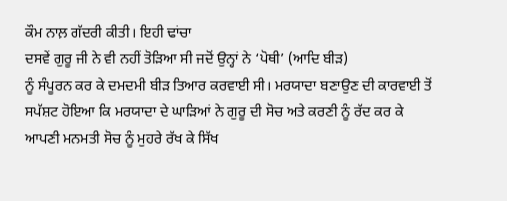ਕੌਮ ਨਾਲ਼ ਗੱਦਰੀ ਕੀਤੀ। ਇਹੀ ਢਾਂਚਾ
ਦਸਵੇਂ ਗੁਰੂ ਜੀ ਨੇ ਵੀ ਨਹੀਂ ਤੋੜਿਆ ਸੀ ਜਦੋਂ ਉਨ੍ਹਾਂ ਨੇ ‘ਪੋਥੀ’ (ਆਦਿ ਬੀੜ)
ਨੂੰ ਸੰਪੂਰਨ ਕਰ ਕੇ ਦਮਦਮੀ ਬੀੜ ਤਿਆਰ ਕਰਵਾਈ ਸੀ। ਮਰਯਾਦਾ ਬਣਾਉਣ ਦੀ ਕਾਰਵਾਈ ਤੋਂ
ਸਪੱਸ਼ਟ ਹੋਇਆ ਕਿ ਮਰਯਾਦਾ ਦੇ ਘਾੜਿਆਂ ਨੇ ਗੁਰੂ ਦੀ ਸੋਚ ਅਤੇ ਕਰਣੀ ਨੂੰ ਰੱਦ ਕਰ ਕੇ
ਆਪਣੀ ਮਨਮਤੀ ਸੋਚ ਨੂੰ ਮੁਹਰੇ ਰੱਖ ਕੇ ਸਿੱਖ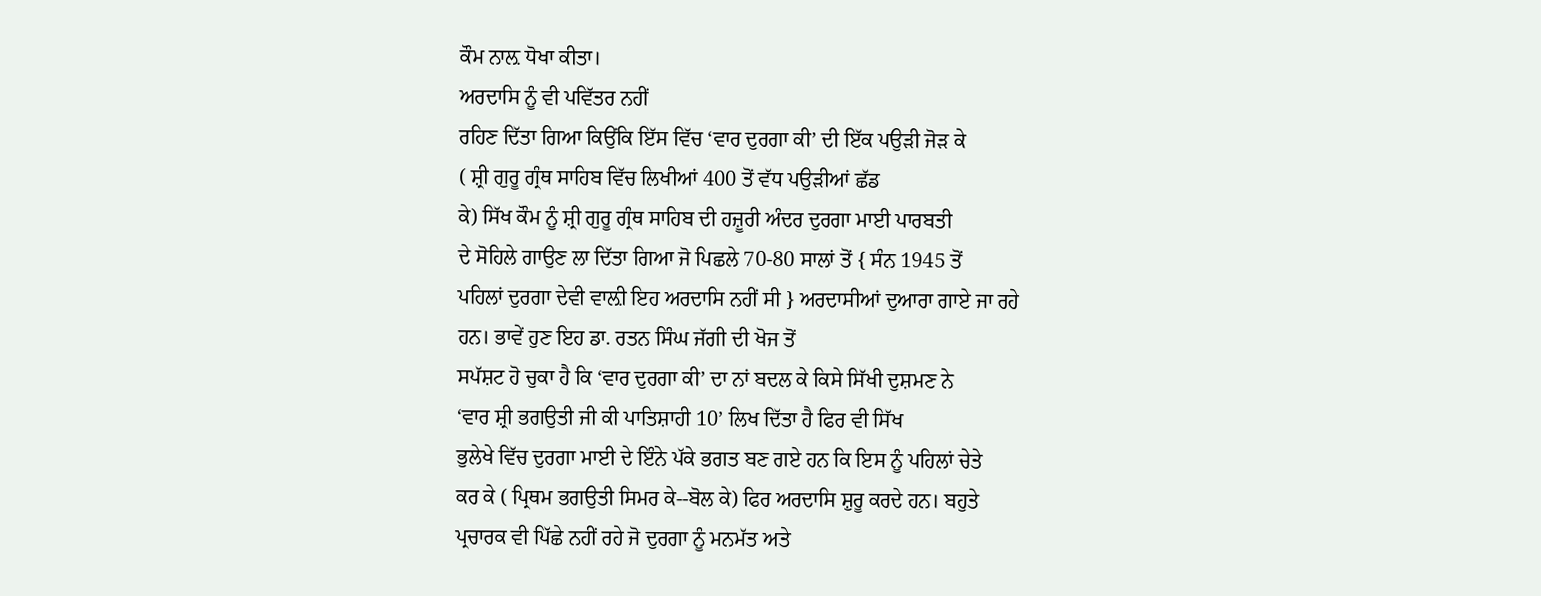ਕੌਮ ਨਾਲ਼ ਧੋਖਾ ਕੀਤਾ।
ਅਰਦਾਸਿ ਨੂੰ ਵੀ ਪਵਿੱਤਰ ਨਹੀਂ
ਰਹਿਣ ਦਿੱਤਾ ਗਿਆ ਕਿਉਂਕਿ ਇੱਸ ਵਿੱਚ ‘ਵਾਰ ਦੁਰਗਾ ਕੀ’ ਦੀ ਇੱਕ ਪਉੜੀ ਜੋੜ ਕੇ
( ਸ਼੍ਰੀ ਗੁਰੂ ਗ੍ਰੰਥ ਸਾਹਿਬ ਵਿੱਚ ਲਿਖੀਆਂ 400 ਤੋਂ ਵੱਧ ਪਉੜੀਆਂ ਛੱਡ
ਕੇ) ਸਿੱਖ ਕੌਮ ਨੂੰ ਸ਼੍ਰੀ ਗੁਰੂ ਗ੍ਰੰਥ ਸਾਹਿਬ ਦੀ ਹਜ਼ੂਰੀ ਅੰਦਰ ਦੁਰਗਾ ਮਾਈ ਪਾਰਬਤੀ
ਦੇ ਸੋਹਿਲੇ ਗਾਉਣ ਲਾ ਦਿੱਤਾ ਗਿਆ ਜੋ ਪਿਛਲੇ 70-80 ਸਾਲਾਂ ਤੋਂ { ਸੰਨ 1945 ਤੋਂ
ਪਹਿਲਾਂ ਦੁਰਗਾ ਦੇਵੀ ਵਾਲ਼ੀ ਇਹ ਅਰਦਾਸਿ ਨਹੀਂ ਸੀ } ਅਰਦਾਸੀਆਂ ਦੁਆਰਾ ਗਾਏ ਜਾ ਰਹੇ
ਹਨ। ਭਾਵੇਂ ਹੁਣ ਇਹ ਡਾ. ਰਤਨ ਸਿੰਘ ਜੱਗੀ ਦੀ ਖੋਜ ਤੋਂ
ਸਪੱਸ਼ਟ ਹੋ ਚੁਕਾ ਹੈ ਕਿ ‘ਵਾਰ ਦੁਰਗਾ ਕੀ’ ਦਾ ਨਾਂ ਬਦਲ ਕੇ ਕਿਸੇ ਸਿੱਖੀ ਦੁਸ਼ਮਣ ਨੇ
‘ਵਾਰ ਸ਼੍ਰੀ ਭਗਉਤੀ ਜੀ ਕੀ ਪਾਤਿਸ਼ਾਹੀ 10’ ਲਿਖ ਦਿੱਤਾ ਹੈ ਫਿਰ ਵੀ ਸਿੱਖ
ਭੁਲੇਖੇ ਵਿੱਚ ਦੁਰਗਾ ਮਾਈ ਦੇ ਇੰਨੇ ਪੱਕੇ ਭਗਤ ਬਣ ਗਏ ਹਨ ਕਿ ਇਸ ਨੂੰ ਪਹਿਲਾਂ ਚੇਤੇ
ਕਰ ਕੇ ( ਪ੍ਰਿਥਮ ਭਗਉਤੀ ਸਿਮਰ ਕੇ--ਬੋਲ ਕੇ) ਫਿਰ ਅਰਦਾਸਿ ਸ਼ੁਰੂ ਕਰਦੇ ਹਨ। ਬਹੁਤੇ
ਪ੍ਰਚਾਰਕ ਵੀ ਪਿੱਛੇ ਨਹੀਂ ਰਹੇ ਜੋ ਦੁਰਗਾ ਨੂੰ ਮਨਮੱਤ ਅਤੇ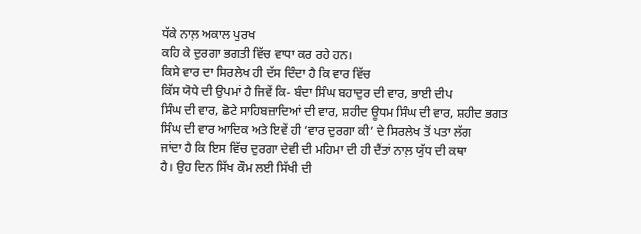ਧੱਕੇ ਨਾਲ਼ ਅਕਾਲ ਪੁਰਖ
ਕਹਿ ਕੇ ਦੁਰਗਾ ਭਗਤੀ ਵਿੱਚ ਵਾਧਾ ਕਰ ਰਹੇ ਹਨ।
ਕਿਸੇ ਵਾਰ ਦਾ ਸਿਰਲੇਖ ਹੀ ਦੱਸ ਦਿੰਦਾ ਹੈ ਕਿ ਵਾਰ ਵਿੱਚ
ਕਿੱਸ ਯੋਧੇ ਦੀ ਉਪਮਾਂ ਹੈ ਜਿਵੇਂ ਕਿ- ਬੰਦਾ ਸਿੰਘ ਬਹਾਦੁਰ ਦੀ ਵਾਰ, ਭਾਈ ਦੀਪ
ਸਿੰਘ ਦੀ ਵਾਰ, ਛੋਟੇ ਸਾਹਿਬਜ਼ਾਦਿਆਂ ਦੀ ਵਾਰ, ਸ਼ਹੀਦ ਊਧਮ ਸਿੰਘ ਦੀ ਵਾਰ, ਸ਼ਹੀਦ ਭਗਤ
ਸਿੰਘ ਦੀ ਵਾਰ ਆਦਿਕ ਅਤੇ ਇਵੇਂ ਹੀ ‘ਵਾਰ ਦੁਰਗਾ ਕੀ’ ਦੇ ਸਿਰਲੇਖ ਤੋਂ ਪਤਾ ਲੱਗ
ਜਾਂਦਾ ਹੈ ਕਿ ਇਸ ਵਿੱਚ ਦੁਰਗਾ ਦੇਵੀ ਦੀ ਮਹਿਮਾ ਦੀ ਹੀ ਦੈਂਤਾਂ ਨਾਲ਼ ਯੁੱਧ ਦੀ ਕਥਾ
ਹੈ। ਉਹ ਦਿਨ ਸਿੱਖ ਕੌਮ ਲਈ ਸਿੱਖੀ ਦੀ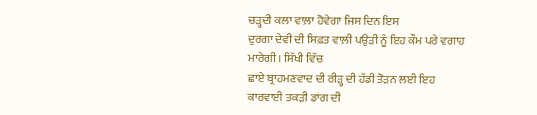ਚੜ੍ਹਦੀ ਕਲਾ ਵਾਲ਼ਾ ਹੋਵੇਗਾ ਜਿਸ ਦਿਨ ਇਸ
ਦੁਰਗਾ ਦੇਵੀ ਦੀ ਸਿਫ਼ਤ ਵਾਲ਼ੀ ਪਉੜੀ ਨੂੰ ਇਹ ਕੌਮ ਪਰੇ ਵਗਾਹ ਮਾਰੇਗੀ। ਸਿੱਖੀ ਵਿੱਚ
ਛਾਏ ਬ੍ਰਾਹਮਣਵਾਦ ਦੀ ਰੀੜ੍ਹ ਦੀ ਹੱਡੀ ਤੋੜਨ ਲਈ ਇਹ ਕਾਰਵਾਈ ਤਕੜੀ ਡਾਂਗ ਦੀ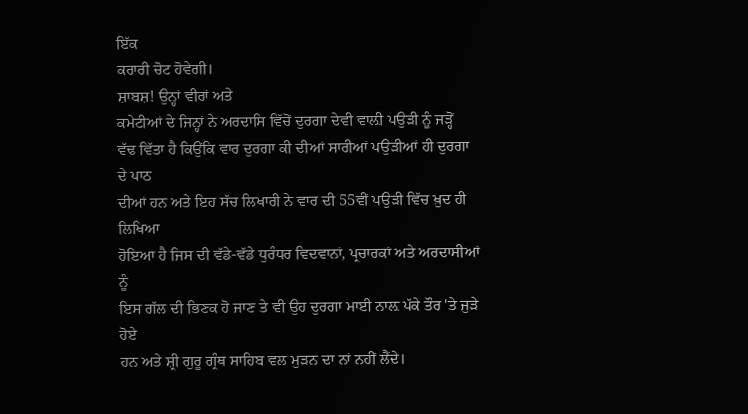ਇੱਕ
ਕਰਾਰੀ ਚੋਟ ਹੋਵੇਗੀ।
ਸ਼ਾਬਸ਼! ਉਨ੍ਹਾਂ ਵੀਰਾਂ ਅਤੇ
ਕਮੇਟੀਆਂ ਦੇ ਜਿਨ੍ਹਾਂ ਨੇ ਅਰਦਾਸਿ ਵਿੱਚੋਂ ਦੁਰਗਾ ਦੇਵੀ ਵਾਲ਼ੀ ਪਉੜੀ ਨੂੰ ਜੜ੍ਹੋਂ
ਵੱਢ ਵਿੱਤਾ ਹੈ ਕਿਉਂਕਿ ਵਾਰ ਦੁਰਗਾ ਕੀ ਦੀਆਂ ਸਾਰੀਆਂ ਪਉੜੀਆਂ ਹੀ ਦੁਰਗਾ ਦੇ ਪਾਠ
ਦੀਆਂ ਹਨ ਅਤੇ ਇਹ ਸੱਚ ਲਿਖਾਰੀ ਨੇ ਵਾਰ ਦੀ 55ਵੀਂ ਪਉੜੀ ਵਿੱਚ ਖ਼ੁਦ ਹੀ ਲਿਖਿਆ
ਹੋਇਆ ਹੈ ਜਿਸ ਦੀ ਵੱਡੇ-ਵੱਡੇ ਧੁਰੰਧਰ ਵਿਦਵਾਨਾਂ, ਪ੍ਰਚਾਰਕਾਂ ਅਤੇ ਅਰਦਾਸੀਆਂ ਨੂੰ
ਇਸ ਗੱਲ ਦੀ ਭਿਣਕ ਹੋ ਜਾਣ ਤੇ ਵੀ ਉਹ ਦੁਰਗਾ ਮਾਈ ਨਾਲ਼ ਪੱਕੇ ਤੌਰ 'ਤੇ ਜੁੜੇ ਹੋਏ
ਹਨ ਅਤੇ ਸ਼੍ਰੀ ਗੁਰੂ ਗ੍ਰੰਥ ਸਾਹਿਬ ਵਲ ਮੁੜਨ ਦਾ ਨਾਂ ਨਹੀਂ ਲੈਂਦੇ।